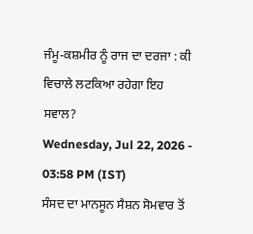ਜੰਮੂ-ਕਸ਼ਮੀਰ ਨੂੰ ਰਾਜ ਦਾ ਦਰਜਾ : ਕੀ ਵਿਚਾਲੇ ਲਟਕਿਆ ਰਹੇਗਾ ਇਹ ਸਵਾਲ?
Wednesday, Jul 22, 2026 - 03:58 PM (IST)
ਸੰਸਦ ਦਾ ਮਾਨਸੂਨ ਸੈਸ਼ਨ ਸੋਮਵਾਰ ਤੋਂ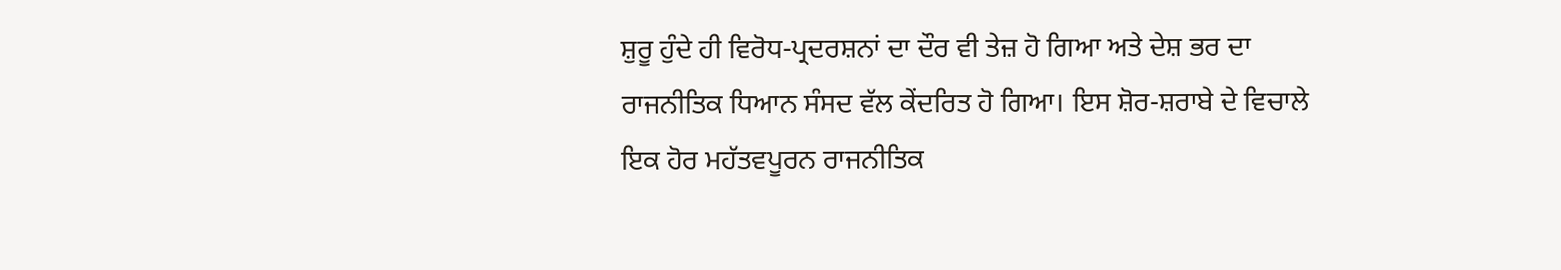ਸ਼ੁਰੂ ਹੁੰਦੇ ਹੀ ਵਿਰੋਧ-ਪ੍ਰਦਰਸ਼ਨਾਂ ਦਾ ਦੌਰ ਵੀ ਤੇਜ਼ ਹੋ ਗਿਆ ਅਤੇ ਦੇਸ਼ ਭਰ ਦਾ ਰਾਜਨੀਤਿਕ ਧਿਆਨ ਸੰਸਦ ਵੱਲ ਕੇਂਦਰਿਤ ਹੋ ਗਿਆ। ਇਸ ਸ਼ੋਰ-ਸ਼ਰਾਬੇ ਦੇ ਵਿਚਾਲੇ ਇਕ ਹੋਰ ਮਹੱਤਵਪੂਰਨ ਰਾਜਨੀਤਿਕ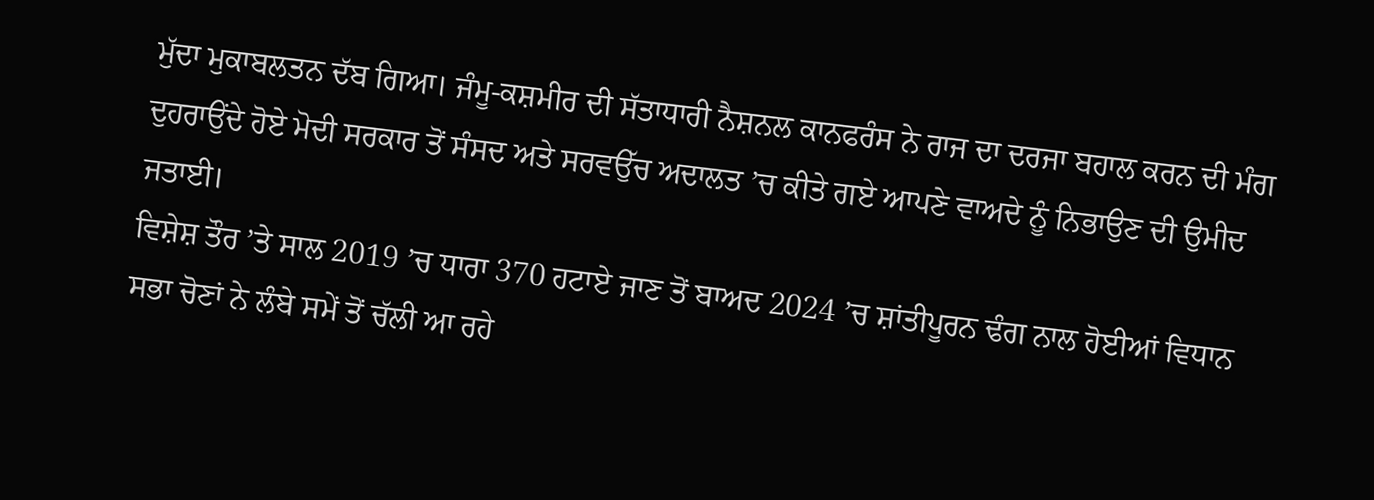ਮੁੱਦਾ ਮੁਕਾਬਲਤਨ ਦੱਬ ਗਿਆ। ਜੰਮੂ-ਕਸ਼ਮੀਰ ਦੀ ਸੱਤਾਧਾਰੀ ਨੈਸ਼ਨਲ ਕਾਨਫਰੰਸ ਨੇ ਰਾਜ ਦਾ ਦਰਜਾ ਬਹਾਲ ਕਰਨ ਦੀ ਮੰਗ ਦੁਹਰਾਉਂਦੇ ਹੋਏ ਮੋਦੀ ਸਰਕਾਰ ਤੋਂ ਸੰਸਦ ਅਤੇ ਸਰਵਉੱਚ ਅਦਾਲਤ ’ਚ ਕੀਤੇ ਗਏ ਆਪਣੇ ਵਾਅਦੇ ਨੂੰ ਨਿਭਾਉਣ ਦੀ ਉਮੀਦ ਜਤਾਈ।
ਵਿਸ਼ੇਸ਼ ਤੌਰ ’ਤੇ ਸਾਲ 2019 ’ਚ ਧਾਰਾ 370 ਹਟਾਏ ਜਾਣ ਤੋਂ ਬਾਅਦ 2024 ’ਚ ਸ਼ਾਂਤੀਪੂਰਨ ਢੰਗ ਨਾਲ ਹੋਈਆਂ ਵਿਧਾਨ ਸਭਾ ਚੋਣਾਂ ਨੇ ਲੰਬੇ ਸਮੇਂ ਤੋਂ ਚੱਲੀ ਆ ਰਹੇ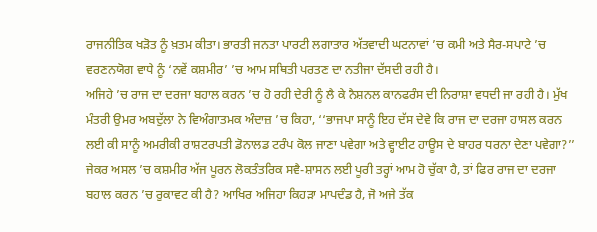ਰਾਜਨੀਤਿਕ ਖੜੋਤ ਨੂੰ ਖ਼ਤਮ ਕੀਤਾ। ਭਾਰਤੀ ਜਨਤਾ ਪਾਰਟੀ ਲਗਾਤਾਰ ਅੱਤਵਾਦੀ ਘਟਨਾਵਾਂ ’ਚ ਕਮੀ ਅਤੇ ਸੈਰ-ਸਪਾਟੇ ’ਚ ਵਰਣਨਯੋਗ ਵਾਧੇ ਨੂੰ ‘ਨਵੇਂ ਕਸ਼ਮੀਰ’ ’ਚ ਆਮ ਸਥਿਤੀ ਪਰਤਣ ਦਾ ਨਤੀਜਾ ਦੱਸਦੀ ਰਹੀ ਹੈ।
ਅਜਿਹੇ ’ਚ ਰਾਜ ਦਾ ਦਰਜਾ ਬਹਾਲ ਕਰਨ ’ਚ ਹੋ ਰਹੀ ਦੇਰੀ ਨੂੰ ਲੈ ਕੇ ਨੈਸ਼ਨਲ ਕਾਨਫਰੰਸ ਦੀ ਨਿਰਾਸ਼ਾ ਵਧਦੀ ਜਾ ਰਹੀ ਹੈ। ਮੁੱਖ ਮੰਤਰੀ ਉਮਰ ਅਬਦੁੱਲਾ ਨੇ ਵਿਅੰਗਾਤਮਕ ਅੰਦਾਜ਼ ’ਚ ਕਿਹਾ, ‘‘ਭਾਜਪਾ ਸਾਨੂੰ ਇਹ ਦੱਸ ਦੇਵੇ ਕਿ ਰਾਜ ਦਾ ਦਰਜਾ ਹਾਸਲ ਕਰਨ ਲਈ ਕੀ ਸਾਨੂੰ ਅਮਰੀਕੀ ਰਾਸ਼ਟਰਪਤੀ ਡੋਨਾਲਡ ਟਰੰਪ ਕੋਲ ਜਾਣਾ ਪਵੇਗਾ ਅਤੇ ਵ੍ਹਾਈਟ ਹਾਊਸ ਦੇ ਬਾਹਰ ਧਰਨਾ ਦੇਣਾ ਪਵੇਗਾ?’’
ਜੇਕਰ ਅਸਲ ’ਚ ਕਸ਼ਮੀਰ ਅੱਜ ਪੂਰਨ ਲੋਕਤੰਤਰਿਕ ਸਵੈ-ਸ਼ਾਸਨ ਲਈ ਪੂਰੀ ਤਰ੍ਹਾਂ ਆਮ ਹੋ ਚੁੱਕਾ ਹੈ, ਤਾਂ ਫਿਰ ਰਾਜ ਦਾ ਦਰਜਾ ਬਹਾਲ ਕਰਨ ’ਚ ਰੁਕਾਵਟ ਕੀ ਹੈ? ਆਖਿਰ ਅਜਿਹਾ ਕਿਹੜਾ ਮਾਪਦੰਡ ਹੈ, ਜੋ ਅਜੇ ਤੱਕ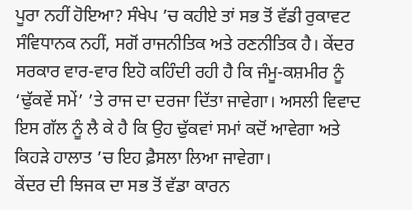ਪੂਰਾ ਨਹੀਂ ਹੋਇਆ? ਸੰਖੇਪ ’ਚ ਕਹੀਏ ਤਾਂ ਸਭ ਤੋਂ ਵੱਡੀ ਰੁਕਾਵਟ ਸੰਵਿਧਾਨਕ ਨਹੀਂ, ਸਗੋਂ ਰਾਜਨੀਤਿਕ ਅਤੇ ਰਣਨੀਤਿਕ ਹੈ। ਕੇਂਦਰ ਸਰਕਾਰ ਵਾਰ-ਵਾਰ ਇਹੋ ਕਹਿੰਦੀ ਰਹੀ ਹੈ ਕਿ ਜੰਮੂ-ਕਸ਼ਮੀਰ ਨੂੰ ‘ਢੁੱਕਵੇਂ ਸਮੇਂ’ ’ਤੇ ਰਾਜ ਦਾ ਦਰਜਾ ਦਿੱਤਾ ਜਾਵੇਗਾ। ਅਸਲੀ ਵਿਵਾਦ ਇਸ ਗੱਲ ਨੂੰ ਲੈ ਕੇ ਹੈ ਕਿ ਉਹ ਢੁੱਕਵਾਂ ਸਮਾਂ ਕਦੋਂ ਆਵੇਗਾ ਅਤੇ ਕਿਹੜੇ ਹਾਲਾਤ ’ਚ ਇਹ ਫ਼ੈਸਲਾ ਲਿਆ ਜਾਵੇਗਾ।
ਕੇਂਦਰ ਦੀ ਝਿਜਕ ਦਾ ਸਭ ਤੋਂ ਵੱਡਾ ਕਾਰਨ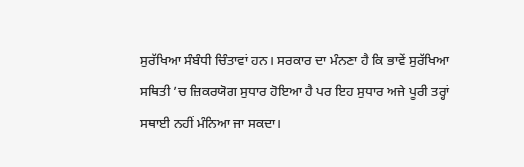ਸੁਰੱਖਿਆ ਸੰਬੰਧੀ ਚਿੰਤਾਵਾਂ ਹਨ। ਸਰਕਾਰ ਦਾ ਮੰਨਣਾ ਹੈ ਕਿ ਭਾਵੇਂ ਸੁਰੱਖਿਆ ਸਥਿਤੀ ’ਚ ਜ਼ਿਕਰਯੋਗ ਸੁਧਾਰ ਹੋਇਆ ਹੈ ਪਰ ਇਹ ਸੁਧਾਰ ਅਜੇ ਪੂਰੀ ਤਰ੍ਹਾਂ ਸਥਾਈ ਨਹੀਂ ਮੰਨਿਆ ਜਾ ਸਕਦਾ।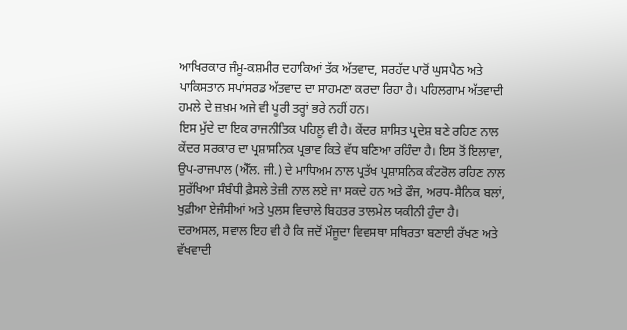ਆਖਿਰਕਾਰ ਜੰਮੂ-ਕਸ਼ਮੀਰ ਦਹਾਕਿਆਂ ਤੱਕ ਅੱਤਵਾਦ, ਸਰਹੱਦ ਪਾਰੋਂ ਘੁਸਪੈਠ ਅਤੇ ਪਾਕਿਸਤਾਨ ਸਪਾਂਸਰਡ ਅੱਤਵਾਦ ਦਾ ਸਾਹਮਣਾ ਕਰਦਾ ਰਿਹਾ ਹੈ। ਪਹਿਲਗਾਮ ਅੱਤਵਾਦੀ ਹਮਲੇ ਦੇ ਜ਼ਖ਼ਮ ਅਜੇ ਵੀ ਪੂਰੀ ਤਰ੍ਹਾਂ ਭਰੇ ਨਹੀਂ ਹਨ।
ਇਸ ਮੁੱਦੇ ਦਾ ਇਕ ਰਾਜਨੀਤਿਕ ਪਹਿਲੂ ਵੀ ਹੈ। ਕੇਂਦਰ ਸ਼ਾਸਿਤ ਪ੍ਰਦੇਸ਼ ਬਣੇ ਰਹਿਣ ਨਾਲ ਕੇਂਦਰ ਸਰਕਾਰ ਦਾ ਪ੍ਰਸ਼ਾਸਨਿਕ ਪ੍ਰਭਾਵ ਕਿਤੇ ਵੱਧ ਬਣਿਆ ਰਹਿੰਦਾ ਹੈ। ਇਸ ਤੋਂ ਇਲਾਵਾ, ਉਪ-ਰਾਜਪਾਲ (ਐੱਲ. ਜੀ.) ਦੇ ਮਾਧਿਅਮ ਨਾਲ ਪ੍ਰਤੱਖ ਪ੍ਰਸ਼ਾਸਨਿਕ ਕੰਟਰੋਲ ਰਹਿਣ ਨਾਲ ਸੁਰੱਖਿਆ ਸੰਬੰਧੀ ਫ਼ੈਸਲੇ ਤੇਜ਼ੀ ਨਾਲ ਲਏ ਜਾ ਸਕਦੇ ਹਨ ਅਤੇ ਫੌਜ, ਅਰਧ-ਸੈਨਿਕ ਬਲਾਂ, ਖੁਫ਼ੀਆ ਏਜੰਸੀਆਂ ਅਤੇ ਪੁਲਸ ਵਿਚਾਲੇ ਬਿਹਤਰ ਤਾਲਮੇਲ ਯਕੀਨੀ ਹੁੰਦਾ ਹੈ।
ਦਰਅਸਲ, ਸਵਾਲ ਇਹ ਵੀ ਹੈ ਕਿ ਜਦੋਂ ਮੌਜੂਦਾ ਵਿਵਸਥਾ ਸਥਿਰਤਾ ਬਣਾਈ ਰੱਖਣ ਅਤੇ ਵੱਖਵਾਦੀ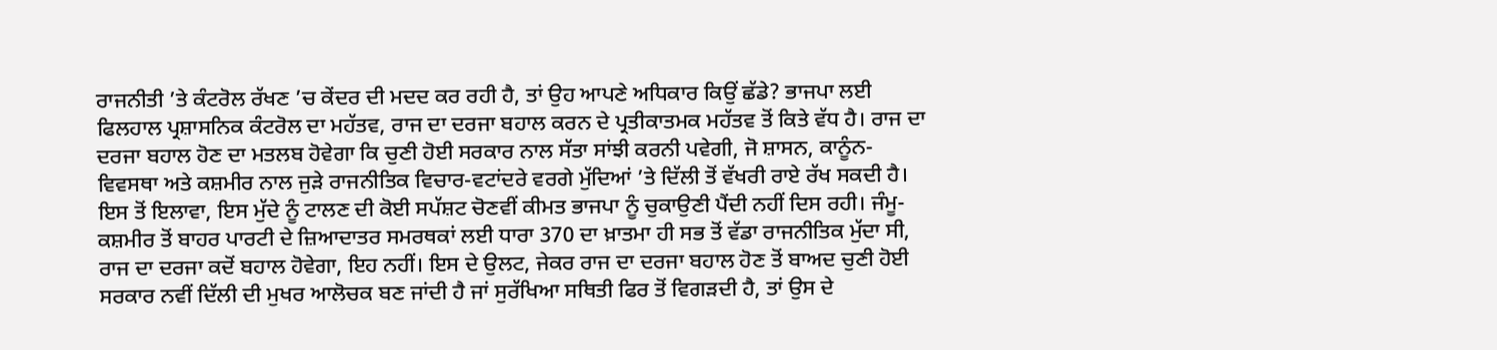ਰਾਜਨੀਤੀ ’ਤੇ ਕੰਟਰੋਲ ਰੱਖਣ ’ਚ ਕੇਂਦਰ ਦੀ ਮਦਦ ਕਰ ਰਹੀ ਹੈ, ਤਾਂ ਉਹ ਆਪਣੇ ਅਧਿਕਾਰ ਕਿਉਂ ਛੱਡੇ? ਭਾਜਪਾ ਲਈ ਫਿਲਹਾਲ ਪ੍ਰਸ਼ਾਸਨਿਕ ਕੰਟਰੋਲ ਦਾ ਮਹੱਤਵ, ਰਾਜ ਦਾ ਦਰਜਾ ਬਹਾਲ ਕਰਨ ਦੇ ਪ੍ਰਤੀਕਾਤਮਕ ਮਹੱਤਵ ਤੋਂ ਕਿਤੇ ਵੱਧ ਹੈ। ਰਾਜ ਦਾ ਦਰਜਾ ਬਹਾਲ ਹੋਣ ਦਾ ਮਤਲਬ ਹੋਵੇਗਾ ਕਿ ਚੁਣੀ ਹੋਈ ਸਰਕਾਰ ਨਾਲ ਸੱਤਾ ਸਾਂਝੀ ਕਰਨੀ ਪਵੇਗੀ, ਜੋ ਸ਼ਾਸਨ, ਕਾਨੂੰਨ-ਵਿਵਸਥਾ ਅਤੇ ਕਸ਼ਮੀਰ ਨਾਲ ਜੁੜੇ ਰਾਜਨੀਤਿਕ ਵਿਚਾਰ-ਵਟਾਂਦਰੇ ਵਰਗੇ ਮੁੱਦਿਆਂ ’ਤੇ ਦਿੱਲੀ ਤੋਂ ਵੱਖਰੀ ਰਾਏ ਰੱਖ ਸਕਦੀ ਹੈ।
ਇਸ ਤੋਂ ਇਲਾਵਾ, ਇਸ ਮੁੱਦੇ ਨੂੰ ਟਾਲਣ ਦੀ ਕੋਈ ਸਪੱਸ਼ਟ ਚੋਣਵੀਂ ਕੀਮਤ ਭਾਜਪਾ ਨੂੰ ਚੁਕਾਉਣੀ ਪੈਂਦੀ ਨਹੀਂ ਦਿਸ ਰਹੀ। ਜੰਮੂ-ਕਸ਼ਮੀਰ ਤੋਂ ਬਾਹਰ ਪਾਰਟੀ ਦੇ ਜ਼ਿਆਦਾਤਰ ਸਮਰਥਕਾਂ ਲਈ ਧਾਰਾ 370 ਦਾ ਖ਼ਾਤਮਾ ਹੀ ਸਭ ਤੋਂ ਵੱਡਾ ਰਾਜਨੀਤਿਕ ਮੁੱਦਾ ਸੀ, ਰਾਜ ਦਾ ਦਰਜਾ ਕਦੋਂ ਬਹਾਲ ਹੋਵੇਗਾ, ਇਹ ਨਹੀਂ। ਇਸ ਦੇ ਉਲਟ, ਜੇਕਰ ਰਾਜ ਦਾ ਦਰਜਾ ਬਹਾਲ ਹੋਣ ਤੋਂ ਬਾਅਦ ਚੁਣੀ ਹੋਈ ਸਰਕਾਰ ਨਵੀਂ ਦਿੱਲੀ ਦੀ ਮੁਖਰ ਆਲੋਚਕ ਬਣ ਜਾਂਦੀ ਹੈ ਜਾਂ ਸੁਰੱਖਿਆ ਸਥਿਤੀ ਫਿਰ ਤੋਂ ਵਿਗੜਦੀ ਹੈ, ਤਾਂ ਉਸ ਦੇ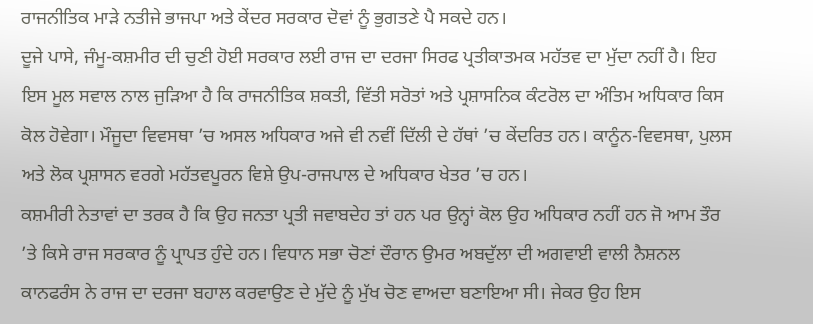ਰਾਜਨੀਤਿਕ ਮਾੜੇ ਨਤੀਜੇ ਭਾਜਪਾ ਅਤੇ ਕੇਂਦਰ ਸਰਕਾਰ ਦੋਵਾਂ ਨੂੰ ਭੁਗਤਣੇ ਪੈ ਸਕਦੇ ਹਨ।
ਦੂਜੇ ਪਾਸੇ, ਜੰਮੂ-ਕਸ਼ਮੀਰ ਦੀ ਚੁਣੀ ਹੋਈ ਸਰਕਾਰ ਲਈ ਰਾਜ ਦਾ ਦਰਜਾ ਸਿਰਫ ਪ੍ਰਤੀਕਾਤਮਕ ਮਹੱਤਵ ਦਾ ਮੁੱਦਾ ਨਹੀਂ ਹੈ। ਇਹ ਇਸ ਮੂਲ ਸਵਾਲ ਨਾਲ ਜੁੜਿਆ ਹੈ ਕਿ ਰਾਜਨੀਤਿਕ ਸ਼ਕਤੀ, ਵਿੱਤੀ ਸਰੋਤਾਂ ਅਤੇ ਪ੍ਰਸ਼ਾਸਨਿਕ ਕੰਟਰੋਲ ਦਾ ਅੰਤਿਮ ਅਧਿਕਾਰ ਕਿਸ ਕੋਲ ਹੋਵੇਗਾ। ਮੌਜੂਦਾ ਵਿਵਸਥਾ ’ਚ ਅਸਲ ਅਧਿਕਾਰ ਅਜੇ ਵੀ ਨਵੀਂ ਦਿੱਲੀ ਦੇ ਹੱਥਾਂ ’ਚ ਕੇਂਦਰਿਤ ਹਨ। ਕਾਨੂੰਨ-ਵਿਵਸਥਾ, ਪੁਲਸ ਅਤੇ ਲੋਕ ਪ੍ਰਸ਼ਾਸਨ ਵਰਗੇ ਮਹੱਤਵਪੂਰਨ ਵਿਸ਼ੇ ਉਪ-ਰਾਜਪਾਲ ਦੇ ਅਧਿਕਾਰ ਖੇਤਰ ’ਚ ਹਨ।
ਕਸ਼ਮੀਰੀ ਨੇਤਾਵਾਂ ਦਾ ਤਰਕ ਹੈ ਕਿ ਉਹ ਜਨਤਾ ਪ੍ਰਤੀ ਜਵਾਬਦੇਹ ਤਾਂ ਹਨ ਪਰ ਉਨ੍ਹਾਂ ਕੋਲ ਉਹ ਅਧਿਕਾਰ ਨਹੀਂ ਹਨ ਜੋ ਆਮ ਤੌਰ ’ਤੇ ਕਿਸੇ ਰਾਜ ਸਰਕਾਰ ਨੂੰ ਪ੍ਰਾਪਤ ਹੁੰਦੇ ਹਨ। ਵਿਧਾਨ ਸਭਾ ਚੋਣਾਂ ਦੌਰਾਨ ਉਮਰ ਅਬਦੁੱਲਾ ਦੀ ਅਗਵਾਈ ਵਾਲੀ ਨੈਸ਼ਨਲ ਕਾਨਫਰੰਸ ਨੇ ਰਾਜ ਦਾ ਦਰਜਾ ਬਹਾਲ ਕਰਵਾਉਣ ਦੇ ਮੁੱਦੇ ਨੂੰ ਮੁੱਖ ਚੋਣ ਵਾਅਦਾ ਬਣਾਇਆ ਸੀ। ਜੇਕਰ ਉਹ ਇਸ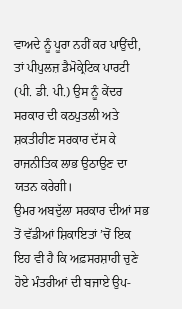ਵਾਅਦੇ ਨੂੰ ਪੂਰਾ ਨਹੀਂ ਕਰ ਪਾਉਂਦੀ, ਤਾਂ ਪੀਪੁਲਜ਼ ਡੈਮੋਕ੍ਰੇਟਿਕ ਪਾਰਟੀ (ਪੀ. ਡੀ. ਪੀ.) ਉਸ ਨੂੰ ਕੇਂਦਰ ਸਰਕਾਰ ਦੀ ਕਠਪੁਤਲੀ ਅਤੇ ਸ਼ਕਤੀਹੀਣ ਸਰਕਾਰ ਦੱਸ ਕੇ ਰਾਜਨੀਤਿਕ ਲਾਭ ਉਠਾਉਣ ਦਾ ਯਤਨ ਕਰੇਗੀ।
ਉਮਰ ਅਬਦੁੱਲਾ ਸਰਕਾਰ ਦੀਆਂ ਸਭ ਤੋਂ ਵੱਡੀਆਂ ਸ਼ਿਕਾਇਤਾਂ ’ਚੋਂ ਇਕ ਇਹ ਵੀ ਹੈ ਕਿ ਅਫ਼ਸਰਸ਼ਾਹੀ ਚੁਣੇ ਹੋਏ ਮੰਤਰੀਆਂ ਦੀ ਬਜਾਏ ਉਪ-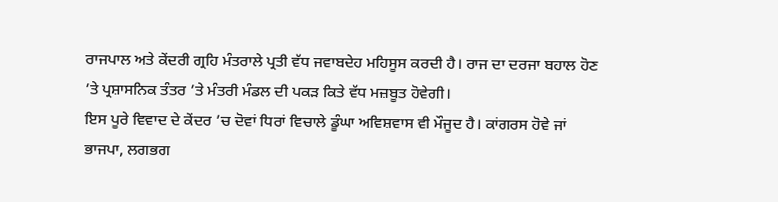ਰਾਜਪਾਲ ਅਤੇ ਕੇਂਦਰੀ ਗ੍ਰਹਿ ਮੰਤਰਾਲੇ ਪ੍ਰਤੀ ਵੱਧ ਜਵਾਬਦੇਹ ਮਹਿਸੂਸ ਕਰਦੀ ਹੈ। ਰਾਜ ਦਾ ਦਰਜਾ ਬਹਾਲ ਹੋਣ ’ਤੇ ਪ੍ਰਸ਼ਾਸਨਿਕ ਤੰਤਰ ’ਤੇ ਮੰਤਰੀ ਮੰਡਲ ਦੀ ਪਕੜ ਕਿਤੇ ਵੱਧ ਮਜ਼ਬੂਤ ਹੋਵੇਗੀ।
ਇਸ ਪੂਰੇ ਵਿਵਾਦ ਦੇ ਕੇਂਦਰ ’ਚ ਦੋਵਾਂ ਧਿਰਾਂ ਵਿਚਾਲੇ ਡੂੰਘਾ ਅਵਿਸ਼ਵਾਸ ਵੀ ਮੌਜੂਦ ਹੈ। ਕਾਂਗਰਸ ਹੋਵੇ ਜਾਂ ਭਾਜਪਾ, ਲਗਭਗ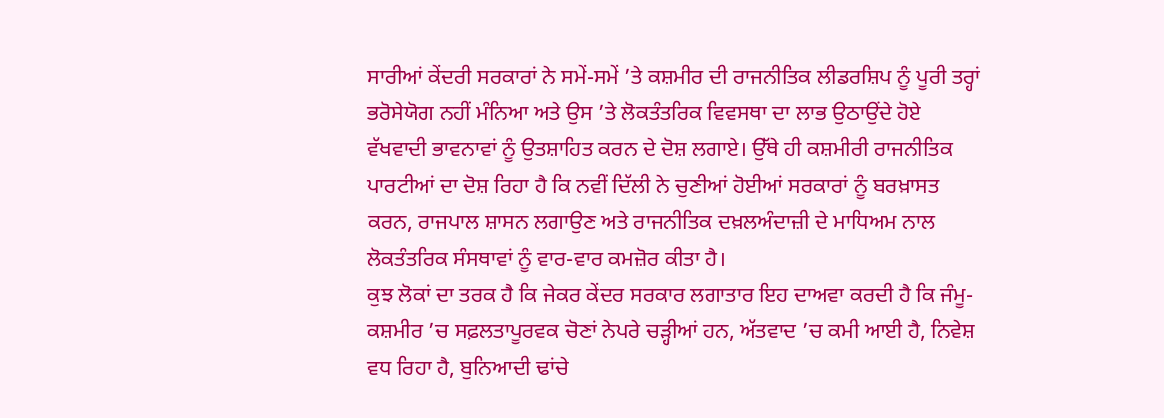ਸਾਰੀਆਂ ਕੇਂਦਰੀ ਸਰਕਾਰਾਂ ਨੇ ਸਮੇਂ-ਸਮੇਂ ’ਤੇ ਕਸ਼ਮੀਰ ਦੀ ਰਾਜਨੀਤਿਕ ਲੀਡਰਸ਼ਿਪ ਨੂੰ ਪੂਰੀ ਤਰ੍ਹਾਂ ਭਰੋਸੇਯੋਗ ਨਹੀਂ ਮੰਨਿਆ ਅਤੇ ਉਸ ’ਤੇ ਲੋਕਤੰਤਰਿਕ ਵਿਵਸਥਾ ਦਾ ਲਾਭ ਉਠਾਉਂਦੇ ਹੋਏ ਵੱਖਵਾਦੀ ਭਾਵਨਾਵਾਂ ਨੂੰ ਉਤਸ਼ਾਹਿਤ ਕਰਨ ਦੇ ਦੋਸ਼ ਲਗਾਏ। ਉੱਥੇ ਹੀ ਕਸ਼ਮੀਰੀ ਰਾਜਨੀਤਿਕ ਪਾਰਟੀਆਂ ਦਾ ਦੋਸ਼ ਰਿਹਾ ਹੈ ਕਿ ਨਵੀਂ ਦਿੱਲੀ ਨੇ ਚੁਣੀਆਂ ਹੋਈਆਂ ਸਰਕਾਰਾਂ ਨੂੰ ਬਰਖ਼ਾਸਤ ਕਰਨ, ਰਾਜਪਾਲ ਸ਼ਾਸਨ ਲਗਾਉਣ ਅਤੇ ਰਾਜਨੀਤਿਕ ਦਖ਼ਲਅੰਦਾਜ਼ੀ ਦੇ ਮਾਧਿਅਮ ਨਾਲ ਲੋਕਤੰਤਰਿਕ ਸੰਸਥਾਵਾਂ ਨੂੰ ਵਾਰ-ਵਾਰ ਕਮਜ਼ੋਰ ਕੀਤਾ ਹੈ।
ਕੁਝ ਲੋਕਾਂ ਦਾ ਤਰਕ ਹੈ ਕਿ ਜੇਕਰ ਕੇਂਦਰ ਸਰਕਾਰ ਲਗਾਤਾਰ ਇਹ ਦਾਅਵਾ ਕਰਦੀ ਹੈ ਕਿ ਜੰਮੂ-ਕਸ਼ਮੀਰ ’ਚ ਸਫ਼ਲਤਾਪੂਰਵਕ ਚੋਣਾਂ ਨੇਪਰੇ ਚੜ੍ਹੀਆਂ ਹਨ, ਅੱਤਵਾਦ ’ਚ ਕਮੀ ਆਈ ਹੈ, ਨਿਵੇਸ਼ ਵਧ ਰਿਹਾ ਹੈ, ਬੁਨਿਆਦੀ ਢਾਂਚੇ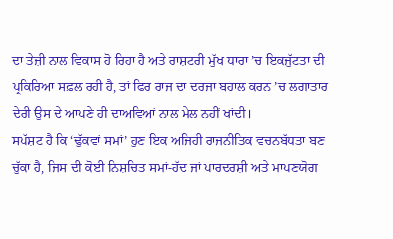ਦਾ ਤੇਜ਼ੀ ਨਾਲ ਵਿਕਾਸ ਹੋ ਰਿਹਾ ਹੈ ਅਤੇ ਰਾਸ਼ਟਰੀ ਮੁੱਖ ਧਾਰਾ ’ਚ ਇਕਜੁੱਟਤਾ ਦੀ ਪ੍ਰਕਿਰਿਆ ਸਫ਼ਲ ਰਹੀ ਹੈ, ਤਾਂ ਫਿਰ ਰਾਜ ਦਾ ਦਰਜਾ ਬਹਾਲ ਕਰਨ ’ਚ ਲਗਾਤਾਰ ਦੇਰੀ ਉਸ ਦੇ ਆਪਣੇ ਹੀ ਦਾਅਵਿਆਂ ਨਾਲ ਮੇਲ ਨਹੀਂ ਖਾਂਦੀ।
ਸਪੱਸ਼ਟ ਹੈ ਕਿ ‘ਢੁੱਕਵਾਂ ਸਮਾਂ’ ਹੁਣ ਇਕ ਅਜਿਹੀ ਰਾਜਨੀਤਿਕ ਵਚਨਬੱਧਤਾ ਬਣ ਚੁੱਕਾ ਹੈ, ਜਿਸ ਦੀ ਕੋਈ ਨਿਸ਼ਚਿਤ ਸਮਾਂ-ਹੱਦ ਜਾਂ ਪਾਰਦਰਸ਼ੀ ਅਤੇ ਮਾਪਣਯੋਗ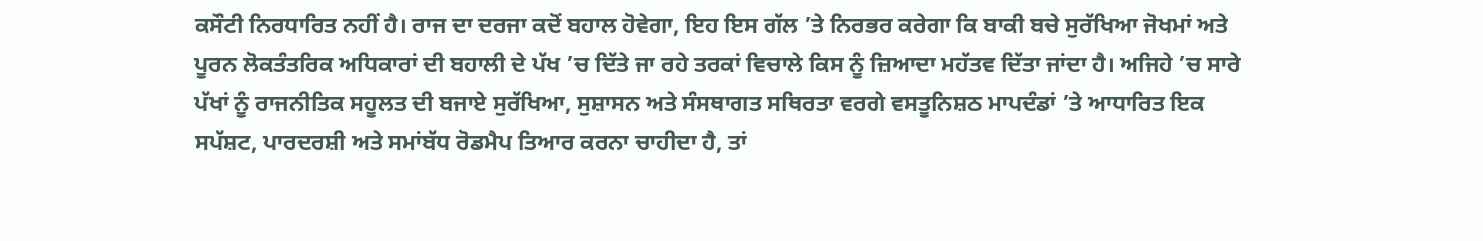ਕਸੌਟੀ ਨਿਰਧਾਰਿਤ ਨਹੀਂ ਹੈ। ਰਾਜ ਦਾ ਦਰਜਾ ਕਦੋਂ ਬਹਾਲ ਹੋਵੇਗਾ, ਇਹ ਇਸ ਗੱਲ ’ਤੇ ਨਿਰਭਰ ਕਰੇਗਾ ਕਿ ਬਾਕੀ ਬਚੇ ਸੁਰੱਖਿਆ ਜੋਖਮਾਂ ਅਤੇ ਪੂਰਨ ਲੋਕਤੰਤਰਿਕ ਅਧਿਕਾਰਾਂ ਦੀ ਬਹਾਲੀ ਦੇ ਪੱਖ ’ਚ ਦਿੱਤੇ ਜਾ ਰਹੇ ਤਰਕਾਂ ਵਿਚਾਲੇ ਕਿਸ ਨੂੰ ਜ਼ਿਆਦਾ ਮਹੱਤਵ ਦਿੱਤਾ ਜਾਂਦਾ ਹੈ। ਅਜਿਹੇ ’ਚ ਸਾਰੇ ਪੱਖਾਂ ਨੂੰ ਰਾਜਨੀਤਿਕ ਸਹੂਲਤ ਦੀ ਬਜਾਏ ਸੁਰੱਖਿਆ, ਸੁਸ਼ਾਸਨ ਅਤੇ ਸੰਸਥਾਗਤ ਸਥਿਰਤਾ ਵਰਗੇ ਵਸਤੂਨਿਸ਼ਠ ਮਾਪਦੰਡਾਂ ’ਤੇ ਆਧਾਰਿਤ ਇਕ ਸਪੱਸ਼ਟ, ਪਾਰਦਰਸ਼ੀ ਅਤੇ ਸਮਾਂਬੱਧ ਰੋਡਮੈਪ ਤਿਆਰ ਕਰਨਾ ਚਾਹੀਦਾ ਹੈ, ਤਾਂ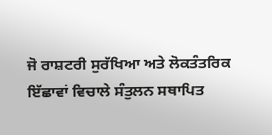ਜੋ ਰਾਸ਼ਟਰੀ ਸੁਰੱਖਿਆ ਅਤੇ ਲੋਕਤੰਤਰਿਕ ਇੱਛਾਵਾਂ ਵਿਚਾਲੇ ਸੰਤੁਲਨ ਸਥਾਪਿਤ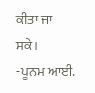ਕੀਤਾ ਜਾ ਸਕੇ।
-ਪੂਨਮ ਆਈ.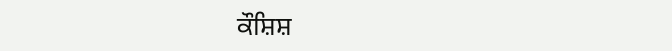ਕੌਸ਼ਿਸ਼